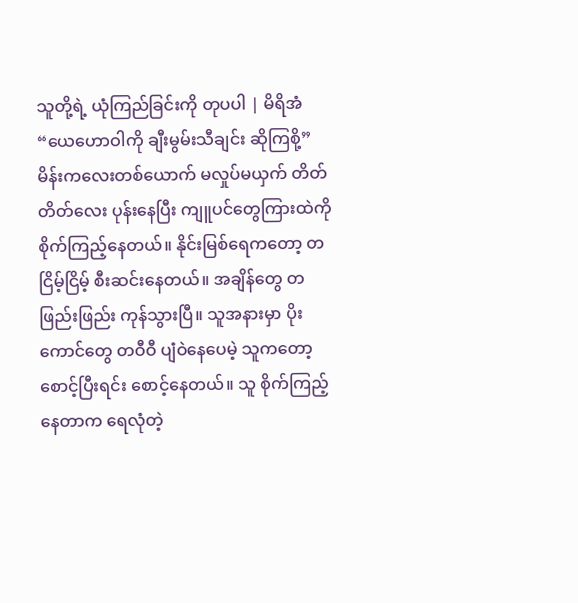သူတို့ရဲ့ ယုံကြည်ခြင်းကို တုပပါ | မိရိအံ
“ယေဟောဝါကို ချီးမွမ်းသီချင်း ဆိုကြစို့”
မိန်းကလေးတစ်ယောက် မလှုပ်မယှက် တိတ်တိတ်လေး ပုန်းနေပြီး ကျူပင်တွေကြားထဲကို စိုက်ကြည့်နေတယ်။ နိုင်းမြစ်ရေကတော့ တငြိမ့်ငြိမ့် စီးဆင်းနေတယ်။ အချိန်တွေ တဖြည်းဖြည်း ကုန်သွားပြီ။ သူအနားမှာ ပိုးကောင်တွေ တဝီဝီ ပျံဝဲနေပေမဲ့ သူကတော့ စောင့်ပြီးရင်း စောင့်နေတယ်။ သူ စိုက်ကြည့်နေတာက ရေလုံတဲ့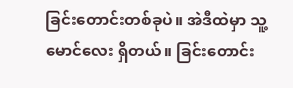ခြင်းတောင်းတစ်ခုပဲ။ အဲဒီထဲမှာ သူ့မောင်လေး ရှိတယ်။ ခြင်းတောင်း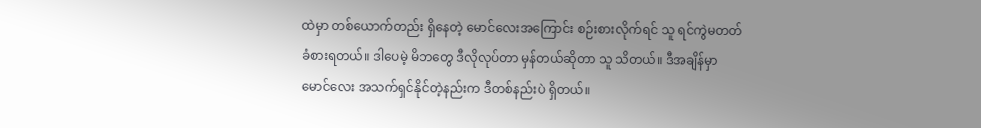ထဲမှာ တစ်ယောက်တည်း ရှိနေတဲ့ မောင်လေးအကြောင်း စဉ်းစားလိုက်ရင် သူ ရင်ကွဲမတတ် ခံစားရတယ်။ ဒါပေမဲ့ မိဘတွေ ဒီလိုလုပ်တာ မှန်တယ်ဆိုတာ သူ သိတယ်။ ဒီအချိန်မှာ မောင်လေး အသက်ရှင်နိုင်တဲ့နည်းက ဒီတစ်နည်းပဲ ရှိတယ်။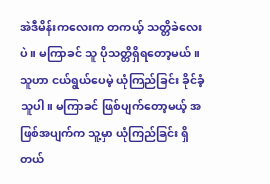အဲဒီမိန်းကလေးက တကယ့် သတ္တိခဲလေးပဲ။ မကြာခင် သူ ပိုသတ္တိရှိရတော့မယ်။ သူဟာ ငယ်ရွယ်ပေမဲ့ ယုံကြည်ခြင်း ခိုင်ခံ့သူပါ။ မကြာခင် ဖြစ်ပျက်တော့မယ့် အဖြစ်အပျက်က သူ့မှာ ယုံကြည်ခြင်း ရှိတယ်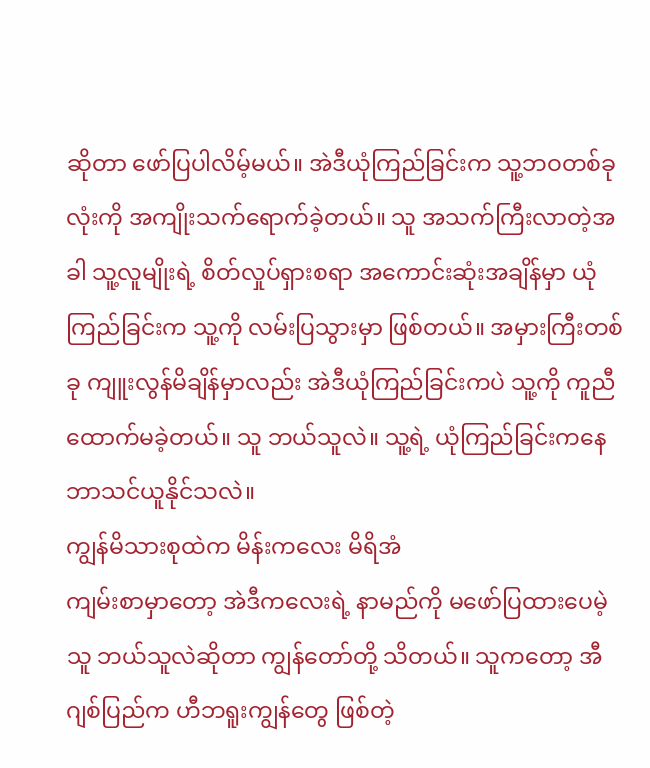ဆိုတာ ဖော်ပြပါလိမ့်မယ်။ အဲဒီယုံကြည်ခြင်းက သူ့ဘဝတစ်ခုလုံးကို အကျိုးသက်ရောက်ခဲ့တယ်။ သူ အသက်ကြီးလာတဲ့အခါ သူ့လူမျိုးရဲ့ စိတ်လှုပ်ရှားစရာ အကောင်းဆုံးအချိန်မှာ ယုံကြည်ခြင်းက သူ့ကို လမ်းပြသွားမှာ ဖြစ်တယ်။ အမှားကြီးတစ်ခု ကျူးလွန်မိချိန်မှာလည်း အဲဒီယုံကြည်ခြင်းကပဲ သူ့ကို ကူညီထောက်မခဲ့တယ်။ သူ ဘယ်သူလဲ။ သူ့ရဲ့ ယုံကြည်ခြင်းကနေ ဘာသင်ယူနိုင်သလဲ။
ကျွန်မိသားစုထဲက မိန်းကလေး မိရိအံ
ကျမ်းစာမှာတော့ အဲဒီကလေးရဲ့ နာမည်ကို မဖော်ပြထားပေမဲ့ သူ ဘယ်သူလဲဆိုတာ ကျွန်တော်တို့ သိတယ်။ သူကတော့ အီဂျစ်ပြည်က ဟီဘရူးကျွန်တွေ ဖြစ်တဲ့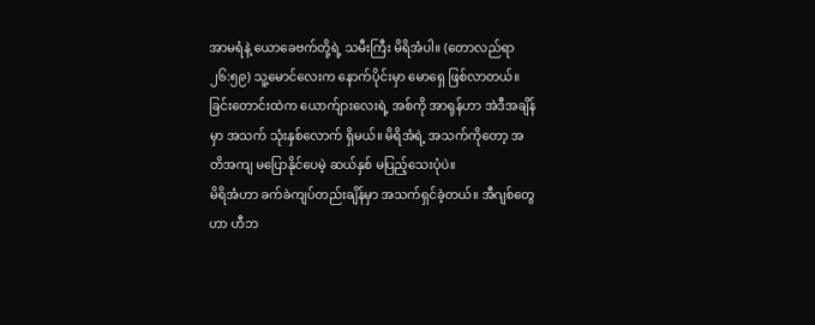အာမရံနဲ့ ယောခေဗက်တို့ရဲ့ သမီးကြီး မိရိအံပါ။ (တောလည်ရာ ၂၆:၅၉) သူ့မောင်လေးက နောက်ပိုင်းမှာ မောရှေ ဖြစ်လာတယ်။ ခြင်းတောင်းထဲက ယောက်ျားလေးရဲ့ အစ်ကို အာရုန်ဟာ အဲဒီအချိန်မှာ အသက် သုံးနှစ်လောက် ရှိမယ်။ မိရိအံရဲ့ အသက်ကိုတော့ အတိအကျ မပြောနိုင်ပေမဲ့ ဆယ်နှစ် မပြည့်သေးပုံပဲ။
မိရိအံဟာ ခက်ခဲကျပ်တည်းချိန်မှာ အသက်ရှင်ခဲ့တယ်။ အီဂျစ်တွေဟာ ဟီဘ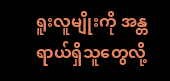ရူးလူမျိုးကို အန္တရာယ်ရှိသူတွေလို့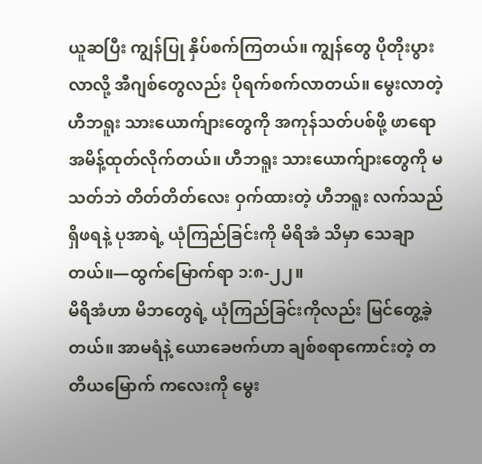ယူဆပြီး ကျွန်ပြု နှိပ်စက်ကြတယ်။ ကျွန်တွေ ပိုတိုးပွားလာလို့ အီဂျစ်တွေလည်း ပိုရက်စက်လာတယ်။ မွေးလာတဲ့ ဟီဘရူး သားယောက်ျားတွေကို အကုန်သတ်ပစ်ဖို့ ဖာရော အမိန့်ထုတ်လိုက်တယ်။ ဟီဘရူး သားယောက်ျားတွေကို မသတ်ဘဲ တိတ်တိတ်လေး ဝှက်ထားတဲ့ ဟီဘရူး လက်သည် ရှိဖရနဲ့ ပုအာရဲ့ ယုံကြည်ခြင်းကို မိရိအံ သိမှာ သေချာတယ်။—ထွက်မြောက်ရာ ၁:၈-၂၂။
မိရိအံဟာ မိဘတွေရဲ့ ယုံကြည်ခြင်းကိုလည်း မြင်တွေ့ခဲ့တယ်။ အာမရံနဲ့ ယောခေဗက်ဟာ ချစ်စရာကောင်းတဲ့ တတိယမြောက် ကလေးကို မွေး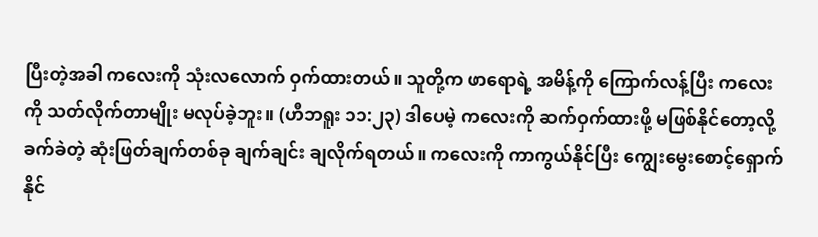ပြီးတဲ့အခါ ကလေးကို သုံးလလောက် ဝှက်ထားတယ်။ သူတို့က ဖာရောရဲ့ အမိန့်ကို ကြောက်လန့်ပြီး ကလေးကို သတ်လိုက်တာမျိုး မလုပ်ခဲ့ဘူး။ (ဟီဘရူး ၁၁:၂၃) ဒါပေမဲ့ ကလေးကို ဆက်ဝှက်ထားဖို့ မဖြစ်နိုင်တော့လို့ ခက်ခဲတဲ့ ဆုံးဖြတ်ချက်တစ်ခု ချက်ချင်း ချလိုက်ရတယ်။ ကလေးကို ကာကွယ်နိုင်ပြီး ကျွေးမွေးစောင့်ရှောက်နိုင်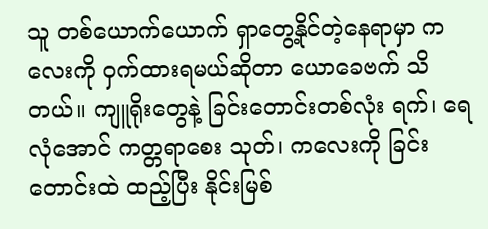သူ တစ်ယောက်ယောက် ရှာတွေ့နိုင်တဲ့နေရာမှာ ကလေးကို ဝှက်ထားရမယ်ဆိုတာ ယောခေဗက် သိတယ်။ ကျူရိုးတွေနဲ့ ခြင်းတောင်းတစ်လုံး ရက်၊ ရေလုံအောင် ကတ္တရာစေး သုတ်၊ ကလေးကို ခြင်းတောင်းထဲ ထည့်ပြီး နိုင်းမြစ်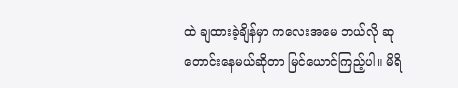ထဲ ချထားခဲ့ချိန်မှာ ကလေးအမေ ဘယ်လို ဆုတောင်းနေမယ်ဆိုတာ မြင်ယောင်ကြည့်ပါ။ မိရိ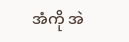အံကို အဲ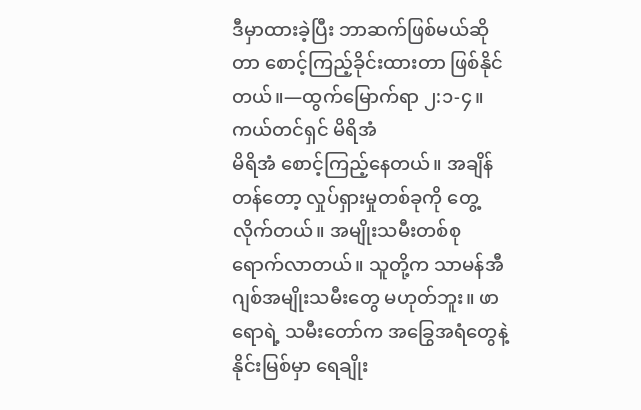ဒီမှာထားခဲ့ပြီး ဘာဆက်ဖြစ်မယ်ဆိုတာ စောင့်ကြည့်ခိုင်းထားတာ ဖြစ်နိုင်တယ်။—ထွက်မြောက်ရာ ၂:၁-၄။
ကယ်တင်ရှင် မိရိအံ
မိရိအံ စောင့်ကြည့်နေတယ်။ အချိန်တန်တော့ လှုပ်ရှားမှုတစ်ခုကို တွေ့လိုက်တယ်။ အမျိုးသမီးတစ်စု ရောက်လာတယ်။ သူတို့က သာမန်အီဂျစ်အမျိုးသမီးတွေ မဟုတ်ဘူး။ ဖာရောရဲ့ သမီးတော်က အခြွေအရံတွေနဲ့ နိုင်းမြစ်မှာ ရေချိုး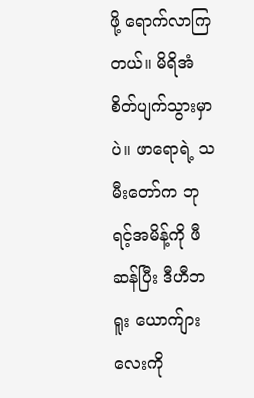ဖို့ ရောက်လာကြတယ်။ မိရိအံ စိတ်ပျက်သွားမှာပဲ။ ဖာရောရဲ့ သမီးတော်က ဘုရင့်အမိန့်ကို ဖီဆန်ပြီး ဒီဟီဘရူး ယောက်ျားလေးကို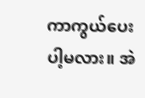ကာကွယ်ပေးပါ့မလား။ အဲ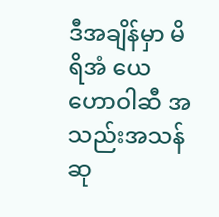ဒီအချိန်မှာ မိရိအံ ယေဟောဝါဆီ အသည်းအသန် ဆု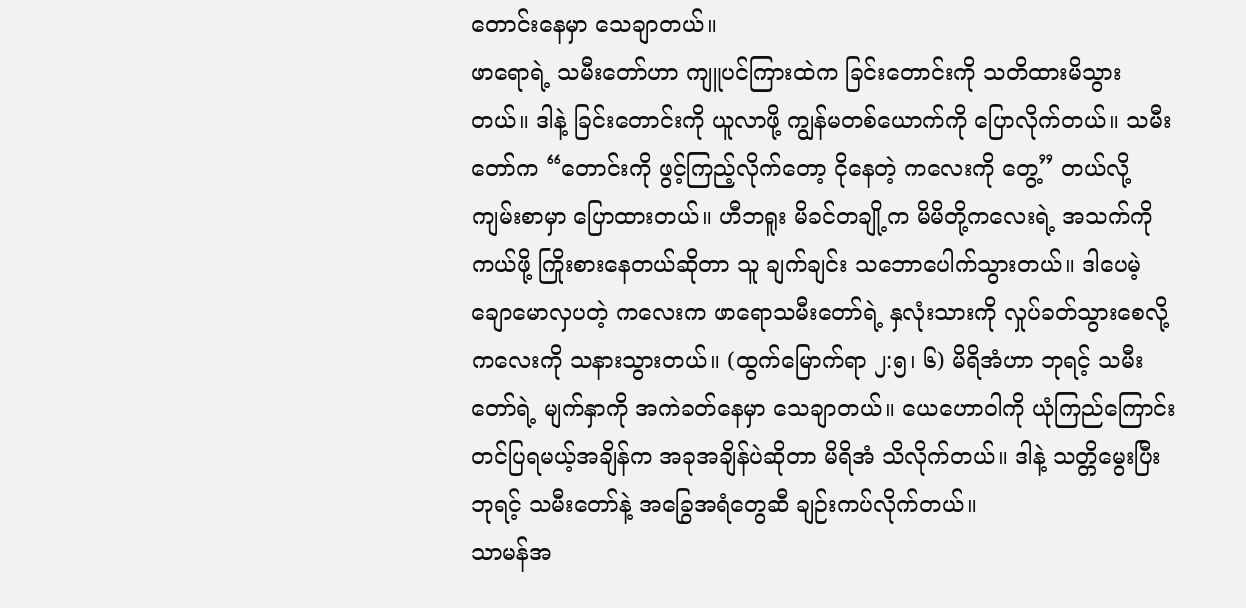တောင်းနေမှာ သေချာတယ်။
ဖာရောရဲ့ သမီးတော်ဟာ ကျူပင်ကြားထဲက ခြင်းတောင်းကို သတိထားမိသွားတယ်။ ဒါနဲ့ ခြင်းတောင်းကို ယူလာဖို့ ကျွန်မတစ်ယောက်ကို ပြောလိုက်တယ်။ သမီးတော်က “တောင်းကို ဖွင့်ကြည့်လိုက်တော့ ငိုနေတဲ့ ကလေးကို တွေ့” တယ်လို့ ကျမ်းစာမှာ ပြောထားတယ်။ ဟီဘရူး မိခင်တချို့က မိမိတို့ကလေးရဲ့ အသက်ကို ကယ်ဖို့ ကြိုးစားနေတယ်ဆိုတာ သူ ချက်ချင်း သဘောပေါက်သွားတယ်။ ဒါပေမဲ့ ချောမောလှပတဲ့ ကလေးက ဖာရောသမီးတော်ရဲ့ နှလုံးသားကို လှုပ်ခတ်သွားစေလို့ ကလေးကို သနားသွားတယ်။ (ထွက်မြောက်ရာ ၂:၅၊ ၆) မိရိအံဟာ ဘုရင့် သမီးတော်ရဲ့ မျက်နှာကို အကဲခတ်နေမှာ သေချာတယ်။ ယေဟောဝါကို ယုံကြည်ကြောင်း တင်ပြရမယ့်အချိန်က အခုအချိန်ပဲဆိုတာ မိရိအံ သိလိုက်တယ်။ ဒါနဲ့ သတ္တိမွေးပြီး ဘုရင့် သမီးတော်နဲ့ အခြွေအရံတွေဆီ ချဉ်းကပ်လိုက်တယ်။
သာမန်အ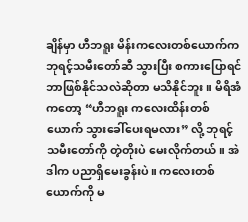ချိန်မှာ ဟီဘရူး မိန်းကလေးတစ်ယောက်က ဘုရင့်သမီးတော်ဆီ သွားပြီး စကားပြောရင် ဘာဖြစ်နိုင်သလဲဆိုတာ မသိနိုင်ဘူး။ မိရိအံကတော့ “ဟီဘရူး ကလေးထိန်းတစ်ယောက် သွားခေါ်ပေးရမလား” လို့ ဘုရင့်သမီးတော်ကို တဲ့တိုးပဲ မေးလိုက်တယ်။ အဲဒါက ပညာရှိမေးခွန်းပဲ။ ကလေးတစ်ယောက်ကို မ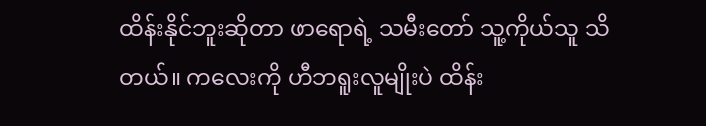ထိန်းနိုင်ဘူးဆိုတာ ဖာရောရဲ့ သမီးတော် သူ့ကိုယ်သူ သိတယ်။ ကလေးကို ဟီဘရူးလူမျိုးပဲ ထိန်း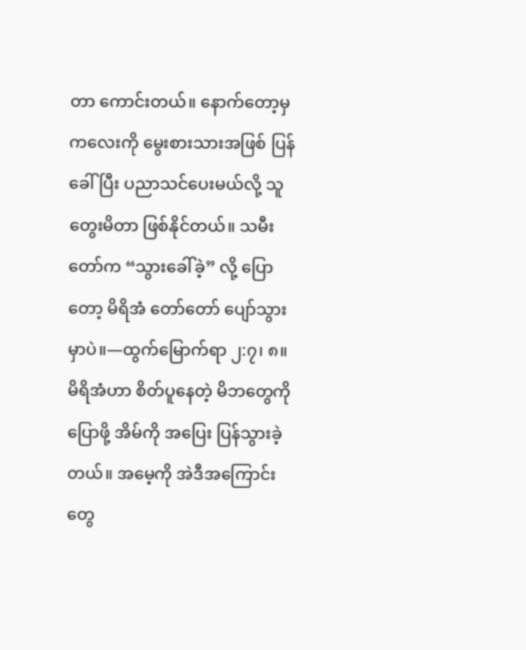တာ ကောင်းတယ်။ နောက်တော့မှ ကလေးကို မွေးစားသားအဖြစ် ပြန်ခေါ်ပြီး ပညာသင်ပေးမယ်လို့ သူ တွေးမိတာ ဖြစ်နိုင်တယ်။ သမီးတော်က “သွားခေါ်ခဲ့” လို့ ပြောတော့ မိရိအံ တော်တော် ပျော်သွားမှာပဲ။—ထွက်မြောက်ရာ ၂:၇၊ ၈။
မိရိအံဟာ စိတ်ပူနေတဲ့ မိဘတွေကို ပြောဖို့ အိမ်ကို အပြေး ပြန်သွားခဲ့တယ်။ အမေ့ကို အဲဒီအကြောင်းတွေ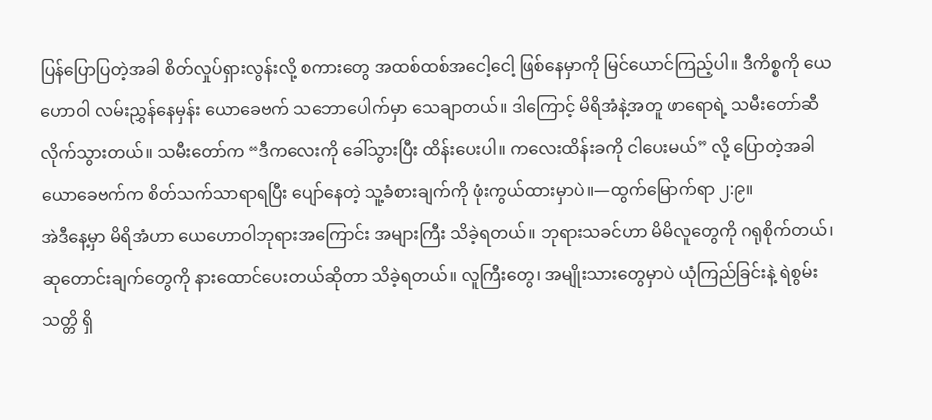ပြန်ပြောပြတဲ့အခါ စိတ်လှုပ်ရှားလွန်းလို့ စကားတွေ အထစ်ထစ်အငေါ့ငေါ့ ဖြစ်နေမှာကို မြင်ယောင်ကြည့်ပါ။ ဒီကိစ္စကို ယေဟောဝါ လမ်းညွှန်နေမှန်း ယောခေဗက် သဘောပေါက်မှာ သေချာတယ်။ ဒါကြောင့် မိရိအံနဲ့အတူ ဖာရောရဲ့ သမီးတော်ဆီ လိုက်သွားတယ်။ သမီးတော်က “ဒီကလေးကို ခေါ်သွားပြီး ထိန်းပေးပါ။ ကလေးထိန်းခကို ငါပေးမယ်” လို့ ပြောတဲ့အခါ ယောခေဗက်က စိတ်သက်သာရာရပြီး ပျော်နေတဲ့ သူ့ခံစားချက်ကို ဖုံးကွယ်ထားမှာပဲ။—ထွက်မြောက်ရာ ၂:၉။
အဲဒီနေ့မှာ မိရိအံဟာ ယေဟောဝါဘုရားအကြောင်း အများကြီး သိခဲ့ရတယ်။ ဘုရားသခင်ဟာ မိမိလူတွေကို ဂရုစိုက်တယ်၊ ဆုတောင်းချက်တွေကို နားထောင်ပေးတယ်ဆိုတာ သိခဲ့ရတယ်။ လူကြီးတွေ၊ အမျိုးသားတွေမှာပဲ ယုံကြည်ခြင်းနဲ့ ရဲစွမ်းသတ္တိ ရှိ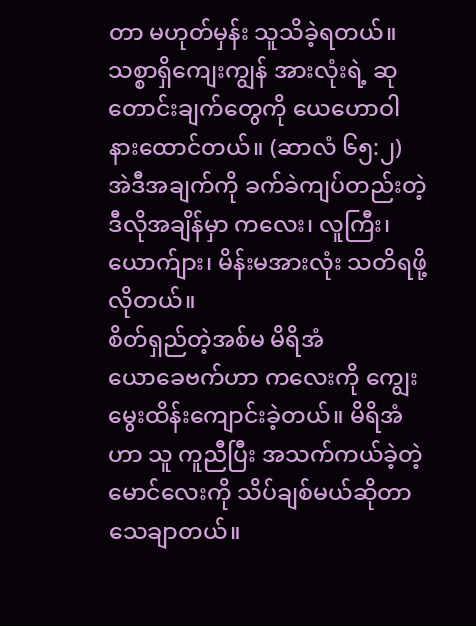တာ မဟုတ်မှန်း သူသိခဲ့ရတယ်။ သစ္စာရှိကျေးကျွန် အားလုံးရဲ့ ဆုတောင်းချက်တွေကို ယေဟောဝါ နားထောင်တယ်။ (ဆာလံ ၆၅:၂) အဲဒီအချက်ကို ခက်ခဲကျပ်တည်းတဲ့ ဒီလိုအချိန်မှာ ကလေး၊ လူကြီး၊ ယောက်ျား၊ မိန်းမအားလုံး သတိရဖို့ လိုတယ်။
စိတ်ရှည်တဲ့အစ်မ မိရိအံ
ယောခေဗက်ဟာ ကလေးကို ကျွေးမွေးထိန်းကျောင်းခဲ့တယ်။ မိရိအံဟာ သူ ကူညီပြီး အသက်ကယ်ခဲ့တဲ့ မောင်လေးကို သိပ်ချစ်မယ်ဆိုတာ သေချာတယ်။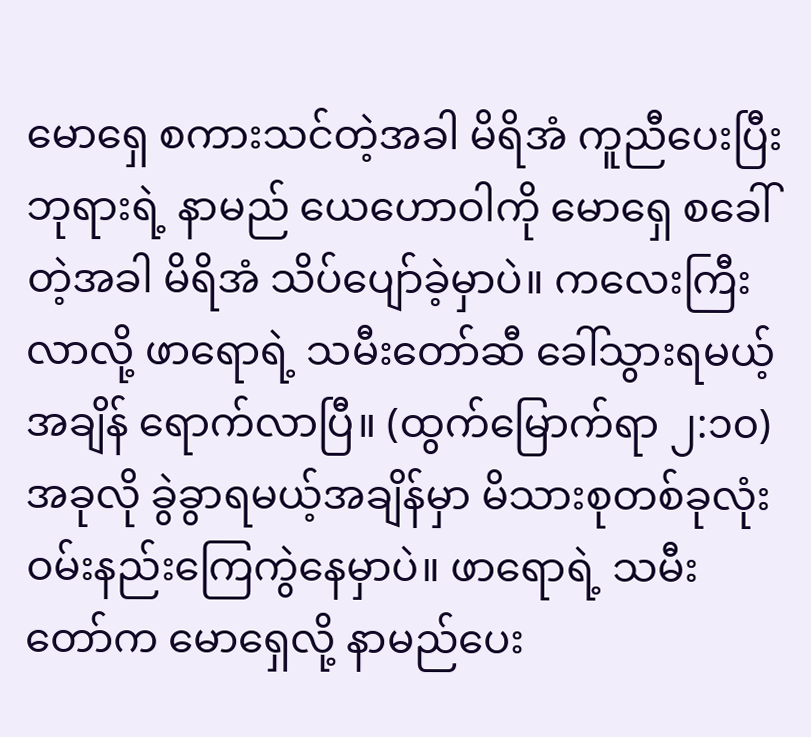မောရှေ စကားသင်တဲ့အခါ မိရိအံ ကူညီပေးပြီး ဘုရားရဲ့ နာမည် ယေဟောဝါကို မောရှေ စခေါ်တဲ့အခါ မိရိအံ သိပ်ပျော်ခဲ့မှာပဲ။ ကလေးကြီးလာလို့ ဖာရောရဲ့ သမီးတော်ဆီ ခေါ်သွားရမယ့်အချိန် ရောက်လာပြီ။ (ထွက်မြောက်ရာ ၂:၁၀) အခုလို ခွဲခွာရမယ့်အချိန်မှာ မိသားစုတစ်ခုလုံး ဝမ်းနည်းကြေကွဲနေမှာပဲ။ ဖာရောရဲ့ သမီးတော်က မောရှေလို့ နာမည်ပေး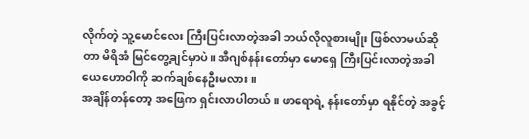လိုက်တဲ့ သူ့မောင်လေး ကြီးပြင်းလာတဲ့အခါ ဘယ်လိုလူစားမျိုး ဖြစ်လာမယ်ဆိုတာ မိရိအံ မြင်တွေ့ချင်မှာပဲ။ အီဂျစ်နန်းတော်မှာ မောရှေ ကြီးပြင်းလာတဲ့အခါ ယေဟောဝါကို ဆက်ချစ်နေဦးမလား။
အချိန်တန်တော့ အဖြေက ရှင်းလာပါတယ်။ ဖာရောရဲ့ နန်းတော်မှာ ရနိုင်တဲ့ အခွင့်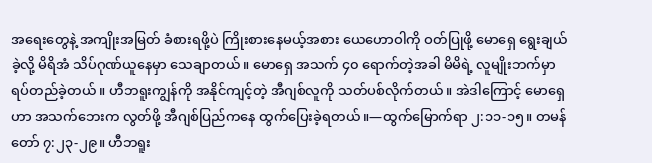အရေးတွေနဲ့ အကျိုးအမြတ် ခံစားရဖို့ပဲ ကြိုးစားနေမယ့်အစား ယေဟောဝါကို ဝတ်ပြုဖို့ မောရှေ ရွေးချယ်ခဲ့လို့ မိရိအံ သိပ်ဂုဏ်ယူနေမှာ သေချာတယ်။ မောရှေ အသက် ၄၀ ရောက်တဲ့အခါ မိမိရဲ့ လူမျိုးဘက်မှာ ရပ်တည်ခဲ့တယ်။ ဟီဘရူးကျွန်ကို အနိုင်ကျင့်တဲ့ အီဂျစ်လူကို သတ်ပစ်လိုက်တယ်။ အဲဒါကြောင့် မောရှေဟာ အသက်ဘေးက လွတ်ဖို့ အီဂျစ်ပြည်ကနေ ထွက်ပြေးခဲ့ရတယ်။—ထွက်မြောက်ရာ ၂:၁၁-၁၅။ တမန်တော် ၇:၂၃-၂၉။ ဟီဘရူး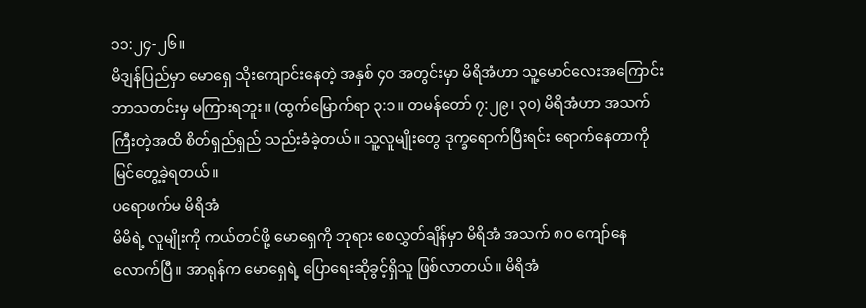၁၁:၂၄-၂၆။
မိဒျန်ပြည်မှာ မောရှေ သိုးကျောင်းနေတဲ့ အနှစ် ၄၀ အတွင်းမှာ မိရိအံဟာ သူ့မောင်လေးအကြောင်း ဘာသတင်းမှ မကြားရဘူး။ (ထွက်မြောက်ရာ ၃:၁။ တမန်တော် ၇:၂၉၊ ၃၀) မိရိအံဟာ အသက်ကြီးတဲ့အထိ စိတ်ရှည်ရှည် သည်းခံခဲ့တယ်။ သူ့လူမျိုးတွေ ဒုက္ခရောက်ပြီးရင်း ရောက်နေတာကို မြင်တွေ့ခဲ့ရတယ်။
ပရောဖက်မ မိရိအံ
မိမိရဲ့ လူမျိုးကို ကယ်တင်ဖို့ မောရှေကို ဘုရား စေလွှတ်ချိန်မှာ မိရိအံ အသက် ၈၀ ကျော်နေလောက်ပြီ။ အာရုန်က မောရှေရဲ့ ပြောရေးဆိုခွင့်ရှိသူ ဖြစ်လာတယ်။ မိရိအံ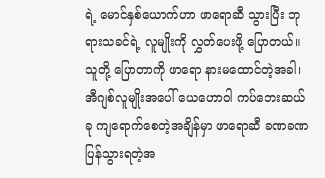ရဲ့ မောင်နှစ်ယောက်ဟာ ဖာရောဆီ သွားပြီး ဘုရားသခင်ရဲ့ လူမျိုးကို လွှတ်ပေးဖို့ ပြောတယ်။ သူတို့ ပြောတာကို ဖာရော နားမထောင်တဲ့အခါ၊ အီဂျစ်လူမျိုးအပေါ် ယေဟောဝါ ကပ်ဘေးဆယ်ခု ကျရောက်စေတဲ့အချိန်မှာ ဖာရောဆီ ခဏခဏ ပြန်သွားရတဲ့အ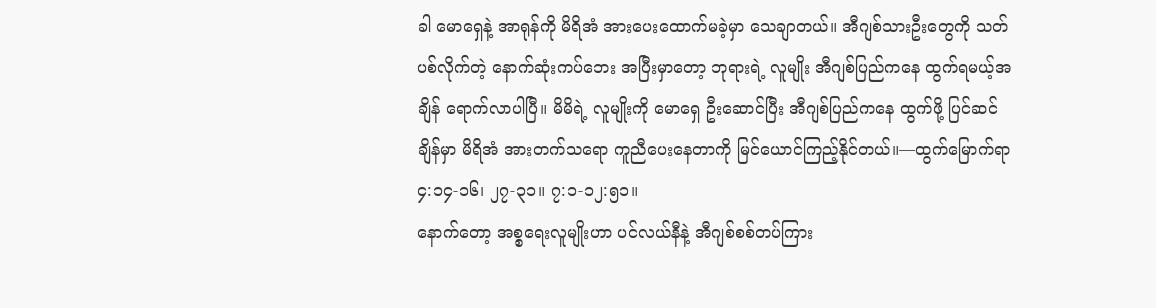ခါ မောရှေနဲ့ အာရုန်ကို မိရိအံ အားပေးထောက်မခဲ့မှာ သေချာတယ်။ အီဂျစ်သားဦးတွေကို သတ်ပစ်လိုက်တဲ့ နောက်ဆုံးကပ်ဘေး အပြီးမှာတော့ ဘုရားရဲ့ လူမျိုး အီဂျစ်ပြည်ကနေ ထွက်ရမယ့်အချိန် ရောက်လာပါပြီ။ မိမိရဲ့ လူမျိုးကို မောရှေ ဦးဆောင်ပြီး အီဂျစ်ပြည်ကနေ ထွက်ဖို့ ပြင်ဆင်ချိန်မှာ မိရိအံ အားတက်သရော ကူညီပေးနေတာကို မြင်ယောင်ကြည့်နိုင်တယ်။—ထွက်မြောက်ရာ ၄:၁၄-၁၆၊ ၂၇-၃၁။ ၇:၁-၁၂:၅၁။
နောက်တော့ အစ္စရေးလူမျိုးဟာ ပင်လယ်နီနဲ့ အီဂျစ်စစ်တပ်ကြား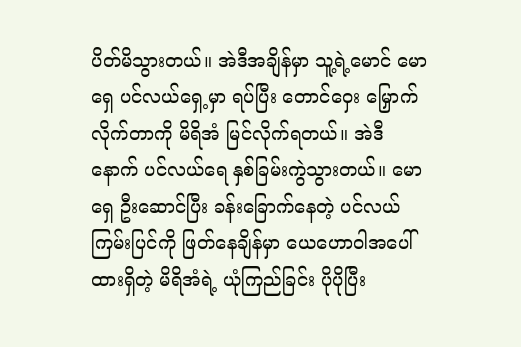ပိတ်မိသွားတယ်။ အဲဒီအချိန်မှာ သူ့ရဲ့မောင် မောရှေ ပင်လယ်ရှေ့မှာ ရပ်ပြီး တောင်ဝှေး မြှောက်လိုက်တာကို မိရိအံ မြင်လိုက်ရတယ်။ အဲဒီနောက် ပင်လယ်ရေ နှစ်ခြမ်းကွဲသွားတယ်။ မောရှေ ဦးဆောင်ပြီး ခန်းခြောက်နေတဲ့ ပင်လယ်ကြမ်းပြင်ကို ဖြတ်နေချိန်မှာ ယေဟောဝါအပေါ် ထားရှိတဲ့ မိရိအံရဲ့ ယုံကြည်ခြင်း ပိုပိုပြီး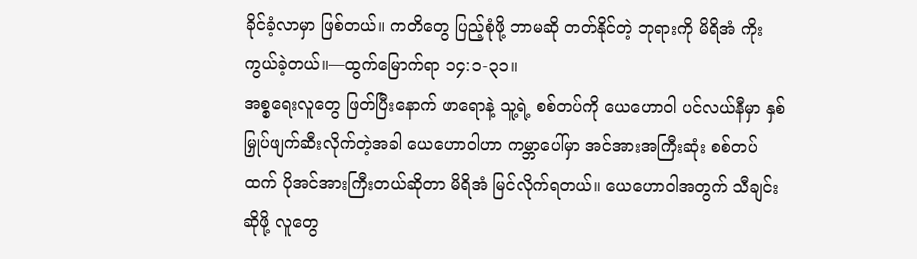ခိုင်ခံ့လာမှာ ဖြစ်တယ်။ ကတိတွေ ပြည့်စုံဖို့ ဘာမဆို တတ်နိုင်တဲ့ ဘုရားကို မိရိအံ ကိုးကွယ်ခဲ့တယ်။—ထွက်မြောက်ရာ ၁၄:၁-၃၁။
အစ္စရေးလူတွေ ဖြတ်ပြီးနောက် ဖာရောနဲ့ သူ့ရဲ့ စစ်တပ်ကို ယေဟောဝါ ပင်လယ်နီမှာ နှစ်မြှုပ်ဖျက်ဆီးလိုက်တဲ့အခါ ယေဟောဝါဟာ ကမ္ဘာပေါ်မှာ အင်အားအကြီးဆုံး စစ်တပ်ထက် ပိုအင်အားကြီးတယ်ဆိုတာ မိရိအံ မြင်လိုက်ရတယ်။ ယေဟောဝါအတွက် သီချင်းဆိုဖို့ လူတွေ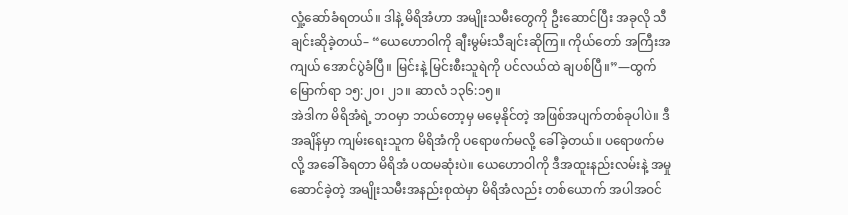လှုံ့ဆော်ခံရတယ်။ ဒါနဲ့ မိရိအံဟာ အမျိုးသမီးတွေကို ဦးဆောင်ပြီး အခုလို သီချင်းဆိုခဲ့တယ်– “ယေဟောဝါကို ချီးမွမ်းသီချင်းဆိုကြ။ ကိုယ်တော် အကြီးအကျယ် အောင်ပွဲခံပြီ။ မြင်းနဲ့ မြင်းစီးသူရဲကို ပင်လယ်ထဲ ချပစ်ပြီ။”—ထွက်မြောက်ရာ ၁၅:၂၀၊ ၂၁။ ဆာလံ ၁၃၆:၁၅။
အဲဒါက မိရိအံရဲ့ ဘဝမှာ ဘယ်တော့မှ မမေ့နိုင်တဲ့ အဖြစ်အပျက်တစ်ခုပါပဲ။ ဒီအချိန်မှာ ကျမ်းရေးသူက မိရိအံကို ပရောဖက်မလို့ ခေါ်ခဲ့တယ်။ ပရောဖက်မလို့ အခေါ်ခံရတာ မိရိအံ ပထမဆုံးပဲ။ ယေဟောဝါကို ဒီအထူးနည်းလမ်းနဲ့ အမှုဆောင်ခဲ့တဲ့ အမျိုးသမီးအနည်းစုထဲမှာ မိရိအံလည်း တစ်ယောက် အပါအဝင်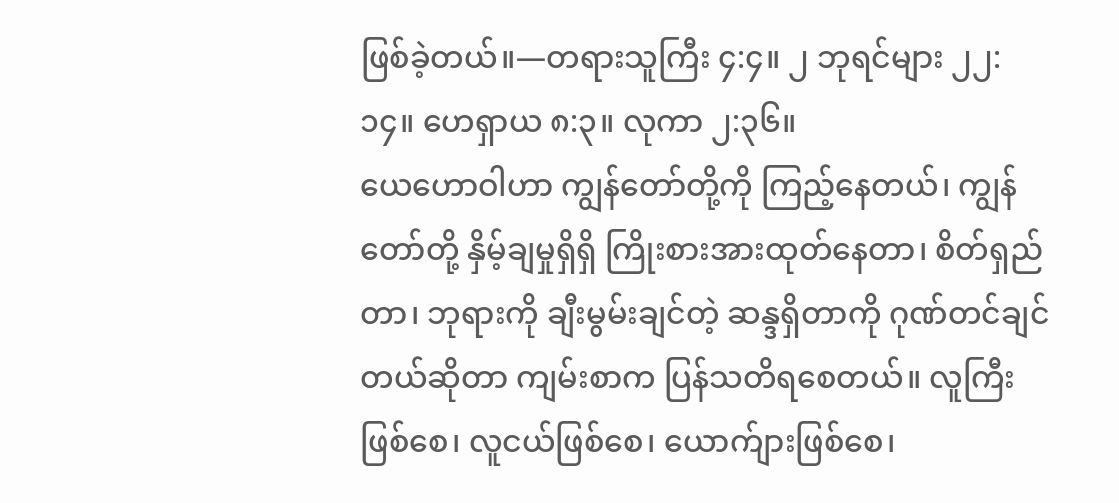ဖြစ်ခဲ့တယ်။—တရားသူကြီး ၄:၄။ ၂ ဘုရင်များ ၂၂:၁၄။ ဟေရှာယ ၈:၃။ လုကာ ၂:၃၆။
ယေဟောဝါဟာ ကျွန်တော်တို့ကို ကြည့်နေတယ်၊ ကျွန်တော်တို့ နှိမ့်ချမှုရှိရှိ ကြိုးစားအားထုတ်နေတာ၊ စိတ်ရှည်တာ၊ ဘုရားကို ချီးမွမ်းချင်တဲ့ ဆန္ဒရှိတာကို ဂုဏ်တင်ချင်တယ်ဆိုတာ ကျမ်းစာက ပြန်သတိရစေတယ်။ လူကြီးဖြစ်စေ၊ လူငယ်ဖြစ်စေ၊ ယောက်ျားဖြစ်စေ၊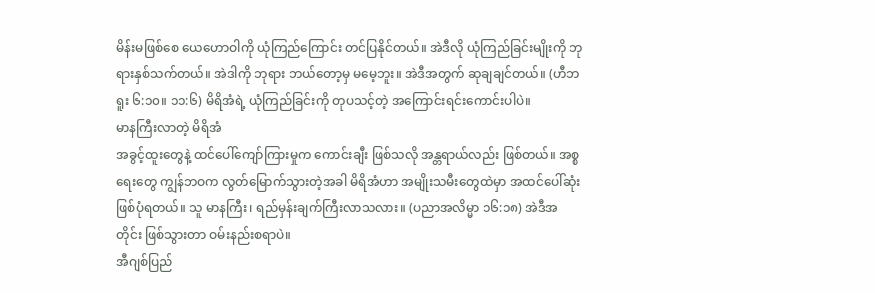မိန်းမဖြစ်စေ ယေဟောဝါကို ယုံကြည်ကြောင်း တင်ပြနိုင်တယ်။ အဲဒီလို ယုံကြည်ခြင်းမျိုးကို ဘုရားနှစ်သက်တယ်။ အဲဒါကို ဘုရား ဘယ်တော့မှ မမေ့ဘူး။ အဲဒီအတွက် ဆုချချင်တယ်။ (ဟီဘရူး ၆:၁၀။ ၁၁:၆) မိရိအံရဲ့ ယုံကြည်ခြင်းကို တုပသင့်တဲ့ အကြောင်းရင်းကောင်းပါပဲ။
မာနကြီးလာတဲ့ မိရိအံ
အခွင့်ထူးတွေနဲ့ ထင်ပေါ်ကျော်ကြားမှုက ကောင်းချီး ဖြစ်သလို အန္တရာယ်လည်း ဖြစ်တယ်။ အစ္စရေးတွေ ကျွန်ဘဝက လွတ်မြောက်သွားတဲ့အခါ မိရိအံဟာ အမျိုးသမီးတွေထဲမှာ အထင်ပေါ်ဆုံး ဖြစ်ပုံရတယ်။ သူ မာနကြီး၊ ရည်မှန်းချက်ကြီးလာသလား။ (ပညာအလိမ္မာ ၁၆:၁၈) အဲဒီအတိုင်း ဖြစ်သွားတာ ဝမ်းနည်းစရာပဲ။
အီဂျစ်ပြည်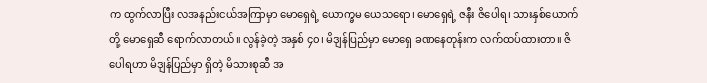က ထွက်လာပြီး လအနည်းငယ်အကြာမှာ မောရှေရဲ့ ယောက္ခမ ယေသရော၊ မောရှေရဲ့ ဇနီး ဇိပေါရ၊ သားနှစ်ယောက်တို့ မောရှေဆီ ရောက်လာတယ်။ လွန်ခဲ့တဲ့ အနှစ် ၄၀၊ မိဒျန်ပြည်မှာ မောရှေ ခဏနေတုန်းက လက်ထပ်ထားတာ။ ဇိပေါရဟာ မိဒျန်ပြည်မှာ ရှိတဲ့ မိသားစုဆီ အ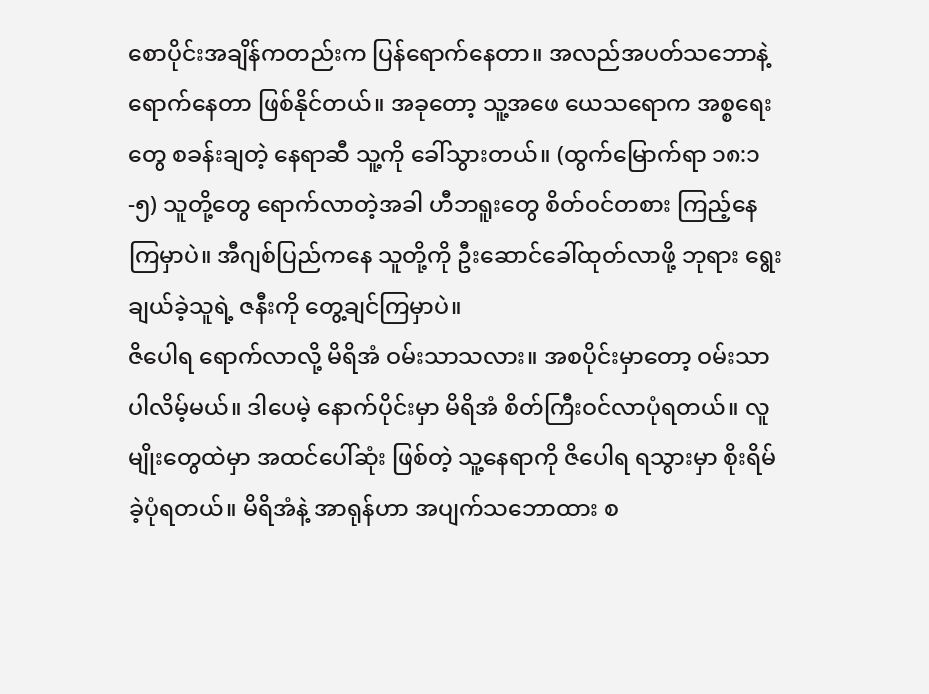စောပိုင်းအချိန်ကတည်းက ပြန်ရောက်နေတာ။ အလည်အပတ်သဘောနဲ့ ရောက်နေတာ ဖြစ်နိုင်တယ်။ အခုတော့ သူ့အဖေ ယေသရောက အစ္စရေးတွေ စခန်းချတဲ့ နေရာဆီ သူ့ကို ခေါ်သွားတယ်။ (ထွက်မြောက်ရာ ၁၈:၁-၅) သူတို့တွေ ရောက်လာတဲ့အခါ ဟီဘရူးတွေ စိတ်ဝင်တစား ကြည့်နေကြမှာပဲ။ အီဂျစ်ပြည်ကနေ သူတို့ကို ဦးဆောင်ခေါ်ထုတ်လာဖို့ ဘုရား ရွေးချယ်ခဲ့သူရဲ့ ဇနီးကို တွေ့ချင်ကြမှာပဲ။
ဇိပေါရ ရောက်လာလို့ မိရိအံ ဝမ်းသာသလား။ အစပိုင်းမှာတော့ ဝမ်းသာပါလိမ့်မယ်။ ဒါပေမဲ့ နောက်ပိုင်းမှာ မိရိအံ စိတ်ကြီးဝင်လာပုံရတယ်။ လူမျိုးတွေထဲမှာ အထင်ပေါ်ဆုံး ဖြစ်တဲ့ သူ့နေရာကို ဇိပေါရ ရသွားမှာ စိုးရိမ်ခဲ့ပုံရတယ်။ မိရိအံနဲ့ အာရုန်ဟာ အပျက်သဘောထား စ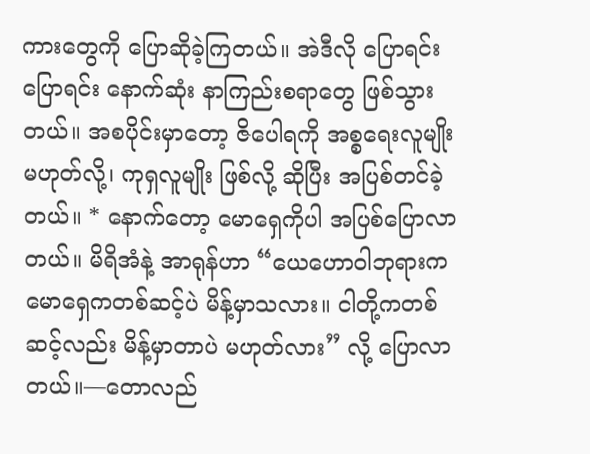ကားတွေကို ပြောဆိုခဲ့ကြတယ်။ အဲဒီလို ပြောရင်း ပြောရင်း နောက်ဆုံး နာကြည်းစရာတွေ ဖြစ်သွားတယ်။ အစပိုင်းမှာတော့ ဇိပေါရကို အစ္စရေးလူမျိုး မဟုတ်လို့၊ ကုရှလူမျိုး ဖြစ်လို့ ဆိုပြီး အပြစ်တင်ခဲ့တယ်။ * နောက်တော့ မောရှေကိုပါ အပြစ်ပြောလာတယ်။ မိရိအံနဲ့ အာရုန်ဟာ “ယေဟောဝါဘုရားက မောရှေကတစ်ဆင့်ပဲ မိန့်မှာသလား။ ငါတို့ကတစ်ဆင့်လည်း မိန့်မှာတာပဲ မဟုတ်လား” လို့ ပြောလာတယ်။—တောလည်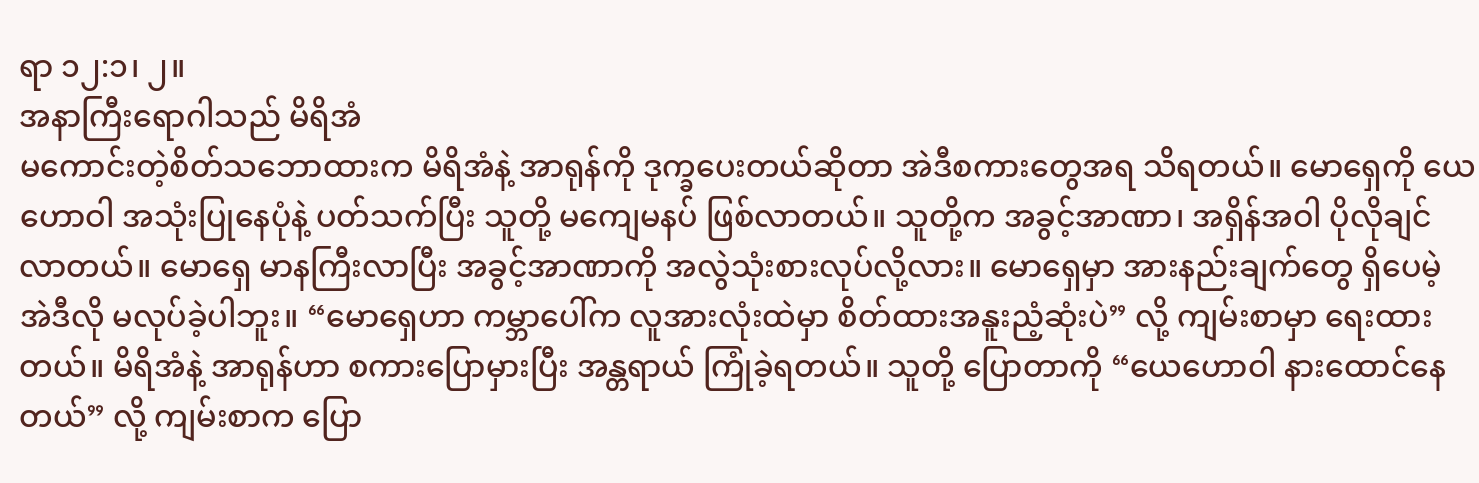ရာ ၁၂:၁၊ ၂။
အနာကြီးရောဂါသည် မိရိအံ
မကောင်းတဲ့စိတ်သဘောထားက မိရိအံနဲ့ အာရုန်ကို ဒုက္ခပေးတယ်ဆိုတာ အဲဒီစကားတွေအရ သိရတယ်။ မောရှေကို ယေဟောဝါ အသုံးပြုနေပုံနဲ့ ပတ်သက်ပြီး သူတို့ မကျေမနပ် ဖြစ်လာတယ်။ သူတို့က အခွင့်အာဏာ၊ အရှိန်အဝါ ပိုလိုချင်လာတယ်။ မောရှေ မာနကြီးလာပြီး အခွင့်အာဏာကို အလွဲသုံးစားလုပ်လို့လား။ မောရှေမှာ အားနည်းချက်တွေ ရှိပေမဲ့ အဲဒီလို မလုပ်ခဲ့ပါဘူး။ “မောရှေဟာ ကမ္ဘာပေါ်က လူအားလုံးထဲမှာ စိတ်ထားအနူးညံ့ဆုံးပဲ” လို့ ကျမ်းစာမှာ ရေးထားတယ်။ မိရိအံနဲ့ အာရုန်ဟာ စကားပြောမှားပြီး အန္တရာယ် ကြုံခဲ့ရတယ်။ သူတို့ ပြောတာကို “ယေဟောဝါ နားထောင်နေတယ်” လို့ ကျမ်းစာက ပြော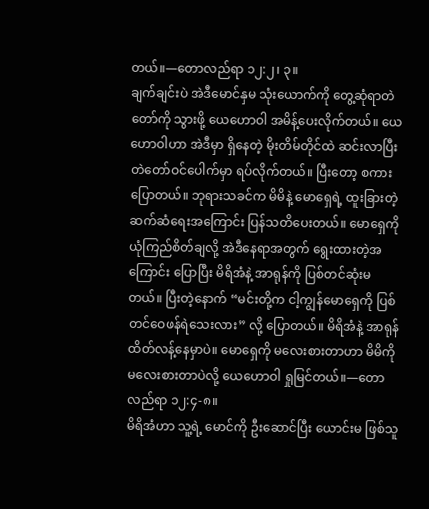တယ်။—တောလည်ရာ ၁၂:၂၊ ၃။
ချက်ချင်းပဲ အဲဒီမောင်နှမ သုံးယောက်ကို တွေ့ဆုံရာတဲတော်ကို သွားဖို့ ယေဟောဝါ အမိန့်ပေးလိုက်တယ်။ ယေဟောဝါဟာ အဲဒီမှာ ရှိနေတဲ့ မိုးတိမ်တိုင်ထဲ ဆင်းလာပြီး တဲတော်ဝင်ပေါက်မှာ ရပ်လိုက်တယ်။ ပြီးတော့ စကားပြောတယ်။ ဘုရားသခင်က မိမိနဲ့ မောရှေရဲ့ ထူးခြားတဲ့ ဆက်ဆံရေးအကြောင်း ပြန်သတိပေးတယ်။ မောရှေကို ယုံကြည်စိတ်ချလို့ အဲဒီနေရာအတွက် ရွေးထားတဲ့အကြောင်း ပြောပြီး မိရိအံနဲ့ အာရုန်ကို ပြစ်တင်ဆုံးမတယ်။ ပြီးတဲ့နောက် “မင်းတို့က ငါ့ကျွန်မောရှေကို ပြစ်တင်ဝေဖန်ရဲသေးလား” လို့ ပြောတယ်။ မိရိအံနဲ့ အာရုန် ထိတ်လန့်နေမှာပဲ။ မောရှေကို မလေးစားတာဟာ မိမိကို မလေးစားတာပဲလို့ ယေဟောဝါ ရှုမြင်တယ်။—တောလည်ရာ ၁၂:၄-၈။
မိရိအံဟာ သူ့ရဲ့ မောင်ကို ဦးဆောင်ပြီး ယောင်းမ ဖြစ်သူ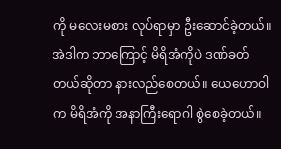ကို မလေးမစား လုပ်ရာမှာ ဦးဆောင်ခဲ့တယ်။ အဲဒါက ဘာကြောင့် မိရိအံကိုပဲ ဒဏ်ခတ်တယ်ဆိုတာ နားလည်စေတယ်။ ယေဟောဝါက မိရိအံကို အနာကြီးရောဂါ စွဲစေခဲ့တယ်။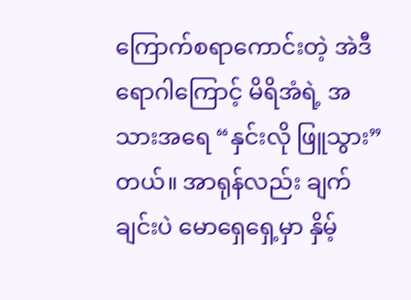ကြောက်စရာကောင်းတဲ့ အဲဒီရောဂါကြောင့် မိရိအံရဲ့ အသားအရေ “နှင်းလို ဖြူသွား” တယ်။ အာရုန်လည်း ချက်ချင်းပဲ မောရှေရှေ့မှာ နှိမ့်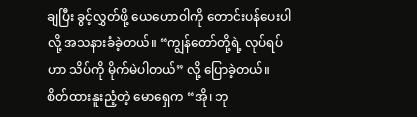ချပြီး ခွင့်လွှတ်ဖို့ ယေဟောဝါကို တောင်းပန်ပေးပါလို့ အသနားခံခဲ့တယ်။ “ကျွန်တော်တို့ရဲ့ လုပ်ရပ်ဟာ သိပ်ကို မိုက်မဲပါတယ်” လို့ ပြောခဲ့တယ်။ စိတ်ထားနူးညံ့တဲ့ မောရှေက “အို၊ ဘု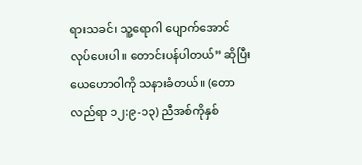ရားသခင်၊ သူ့ရောဂါ ပျောက်အောင် လုပ်ပေးပါ။ တောင်းပန်ပါတယ်” ဆိုပြီး ယေဟောဝါကို သနားခံတယ်။ (တောလည်ရာ ၁၂:၉-၁၃) ညီအစ်ကိုနှစ်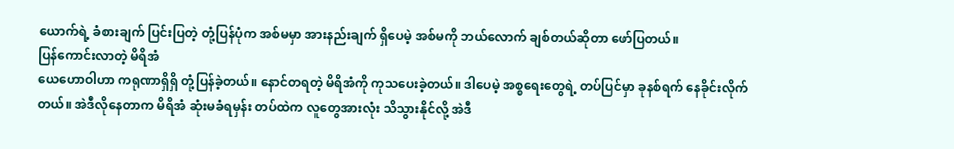ယောက်ရဲ့ ခံစားချက် ပြင်းပြတဲ့ တုံ့ပြန်ပုံက အစ်မမှာ အားနည်းချက် ရှိပေမဲ့ အစ်မကို ဘယ်လောက် ချစ်တယ်ဆိုတာ ဖော်ပြတယ်။
ပြန်ကောင်းလာတဲ့ မိရိအံ
ယေဟောဝါဟာ ကရုဏာရှိရှိ တုံ့ပြန်ခဲ့တယ်။ နောင်တရတဲ့ မိရိအံကို ကုသပေးခဲ့တယ်။ ဒါပေမဲ့ အစ္စရေးတွေရဲ့ တပ်ပြင်မှာ ခုနစ်ရက် နေခိုင်းလိုက်တယ်။ အဲဒီလိုနေတာက မိရိအံ ဆုံးမခံရမှန်း တပ်ထဲက လူတွေအားလုံး သိသွားနိုင်လို့ အဲဒီ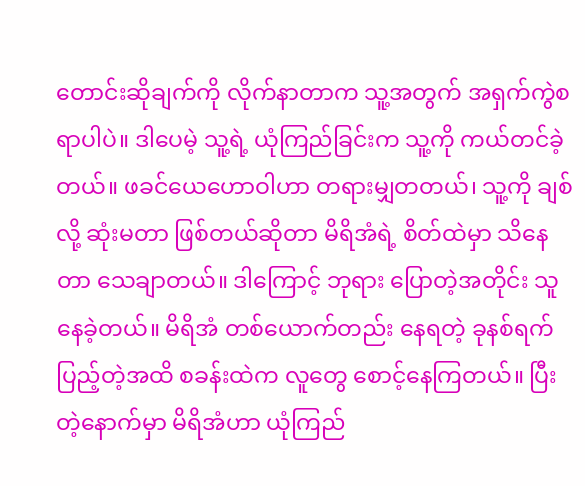တောင်းဆိုချက်ကို လိုက်နာတာက သူ့အတွက် အရှက်ကွဲစရာပါပဲ။ ဒါပေမဲ့ သူ့ရဲ့ ယုံကြည်ခြင်းက သူ့ကို ကယ်တင်ခဲ့တယ်။ ဖခင်ယေဟောဝါဟာ တရားမျှတတယ်၊ သူ့ကို ချစ်လို့ ဆုံးမတာ ဖြစ်တယ်ဆိုတာ မိရိအံရဲ့ စိတ်ထဲမှာ သိနေတာ သေချာတယ်။ ဒါကြောင့် ဘုရား ပြောတဲ့အတိုင်း သူ နေခဲ့တယ်။ မိရိအံ တစ်ယောက်တည်း နေရတဲ့ ခုနစ်ရက် ပြည့်တဲ့အထိ စခန်းထဲက လူတွေ စောင့်နေကြတယ်။ ပြီးတဲ့နောက်မှာ မိရိအံဟာ ယုံကြည်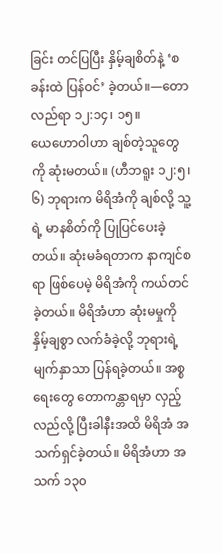ခြင်း တင်ပြပြီး နှိမ့်ချစိတ်နဲ့ ‘စခန်းထဲ ပြန်ဝင်’ ခဲ့တယ်။—တောလည်ရာ ၁၂:၁၄၊ ၁၅။
ယေဟောဝါဟာ ချစ်တဲ့သူတွေကို ဆုံးမတယ်။ (ဟီဘရူး ၁၂:၅၊ ၆) ဘုရားက မိရိအံကို ချစ်လို့ သူ့ရဲ့ မာနစိတ်ကို ပြုပြင်ပေးခဲ့တယ်။ ဆုံးမခံရတာက နာကျင်စရာ ဖြစ်ပေမဲ့ မိရိအံကို ကယ်တင်ခဲ့တယ်။ မိရိအံဟာ ဆုံးမမှုကို နှိမ့်ချစွာ လက်ခံခဲ့လို့ ဘုရားရဲ့ မျက်နှာသာ ပြန်ရခဲ့တယ်။ အစ္စရေးတွေ တောကန္တာရမှာ လှည့်လည်လို့ ပြီးခါနီးအထိ မိရိအံ အသက်ရှင်ခဲ့တယ်။ မိရိအံဟာ အသက် ၁၃၀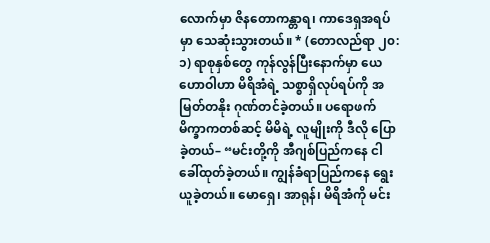လောက်မှာ ဇိနတောကန္တာရ၊ ကာဒေရှအရပ်မှာ သေဆုံးသွားတယ်။ * (တောလည်ရာ ၂၀:၁) ရာစုနှစ်တွေ ကုန်လွန်ပြီးနောက်မှာ ယေဟောဝါဟာ မိရိအံရဲ့ သစ္စာရှိလုပ်ရပ်ကို အမြတ်တနိုး ဂုဏ်တင်ခဲ့တယ်။ ပရောဖက် မိက္ခာကတစ်ဆင့် မိမိရဲ့ လူမျိုးကို ဒီလို ပြောခဲ့တယ်– “မင်းတို့ကို အီဂျစ်ပြည်ကနေ ငါခေါ်ထုတ်ခဲ့တယ်။ ကျွန်ခံရာပြည်ကနေ ရွေးယူခဲ့တယ်။ မောရှေ၊ အာရုန်၊ မိရိအံကို မင်း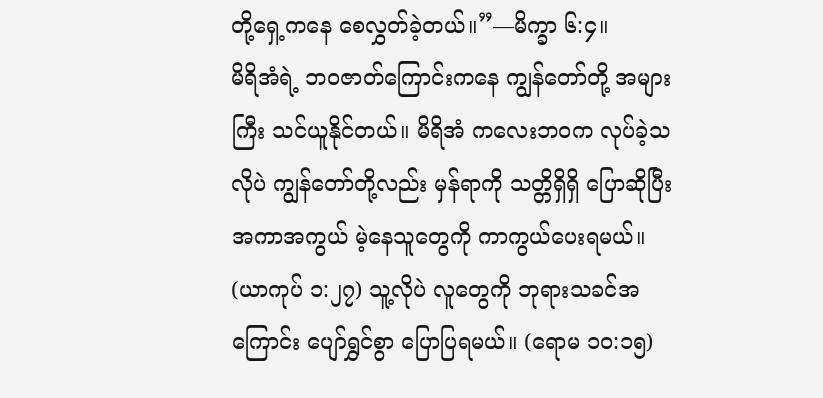တို့ရှေ့ကနေ စေလွှတ်ခဲ့တယ်။”—မိက္ခာ ၆:၄။
မိရိအံရဲ့ ဘဝဇာတ်ကြောင်းကနေ ကျွန်တော်တို့ အများကြီး သင်ယူနိုင်တယ်။ မိရိအံ ကလေးဘဝက လုပ်ခဲ့သလိုပဲ ကျွန်တော်တို့လည်း မှန်ရာကို သတ္တိရှိရှိ ပြောဆိုပြီး အကာအကွယ် မဲ့နေသူတွေကို ကာကွယ်ပေးရမယ်။ (ယာကုပ် ၁:၂၇) သူ့လိုပဲ လူတွေကို ဘုရားသခင်အကြောင်း ပျော်ရွှင်စွာ ပြောပြရမယ်။ (ရောမ ၁၀:၁၅)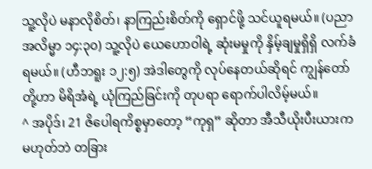သူ့လိုပဲ မနာလိုစိတ်၊ နာကြည်းစိတ်ကို ရှောင်ဖို့ သင်ယူရမယ်။ (ပညာအလိမ္မာ ၁၄:၃၀) သူ့လိုပဲ ယေဟောဝါရဲ့ ဆုံးမမှုကို နှိမ့်ချမှုရှိရှိ လက်ခံရမယ်။ (ဟီဘရူး ၁၂:၅) အဲဒါတွေကို လုပ်နေတယ်ဆိုရင် ကျွန်တော်တို့ဟာ မိရိအံရဲ့ ယုံကြည်ခြင်းကို တုပရာ ရောက်ပါလိမ့်မယ်။
^ အပိုဒ်၊ 21 ဇိပေါရကိစ္စမှာတော့ “ကုရှ” ဆိုတာ အီသီယိုးပီးယားက မဟုတ်ဘဲ တခြား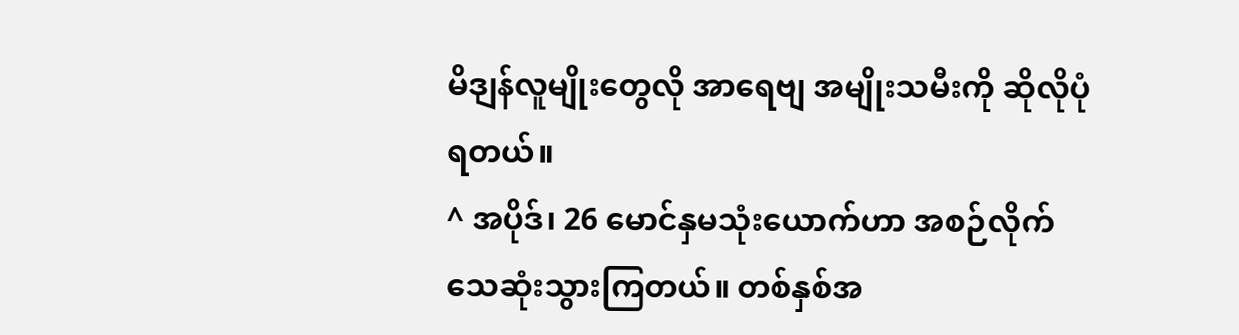မိဒျန်လူမျိုးတွေလို အာရေဗျ အမျိုးသမီးကို ဆိုလိုပုံရတယ်။
^ အပိုဒ်၊ 26 မောင်နှမသုံးယောက်ဟာ အစဉ်လိုက် သေဆုံးသွားကြတယ်။ တစ်နှစ်အ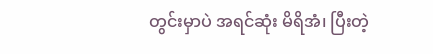တွင်းမှာပဲ အရင်ဆုံး မိရိအံ၊ ပြီးတဲ့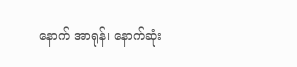နောက် အာရုန်၊ နောက်ဆုံး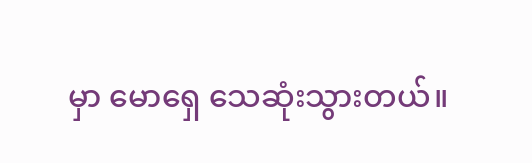မှာ မောရှေ သေဆုံးသွားတယ်။